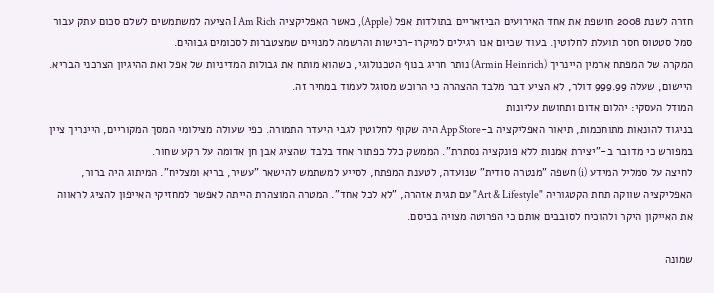חזרה לשנת 2008 חושפת את אחד האירועים הביזאריים בתולדות אפל (Apple), כאשר האפליקציה I Am Rich הציעה למשתמשים לשלם סכום עתק עבור סמל סטטוס חסר תועלת לחלוטין. בעוד שכיום אנו רגילים למיקרו-רכישות והרשמה למנויים שמצטברות לסכומים גבוהים.
המקרה של המפתח ארמין היינריך (Armin Heinrich) נותר חריג בנוף הטכנולוגי, כשהוא מותח את גבולות המדיניות של אפל ואת ההיגיון הצרכני הבריא. היישום, שעלה 999.99 דולר, לא הציע דבר מלבד ההצהרה כי הרוכש מסוגל לעמוד במחיר זה.
המודל העסקי: יהלום אדום ותחושת עליונות
בניגוד להונאות מתוחכמות, תיאור האפליקציה ב-App Store היה שקוף לחלוטין לגבי היעדר התמורה. כפי שעולה מצילומי המסך המקוריים, היינריך ציין במפורש כי מדובר ב-"יצירת אמנות ללא פונקציה נסתרת". הממשק כלל כפתור אחד בלבד שהציג אבן חן אדומה על רקע שחור.
לחיצה על סמליל המידע (i) חשפה "מנטרה סודית" שנועדה, לטענת המפתח, לסייע למשתמש להישאר "עשיר, בריא ומצליח". המיתוג היה ברור, האפליקציה שווקה תחת הקטגוריה "Art & Lifestyle" עם תגית אזהרה, "לא לכל אחד". המטרה המוצהרת הייתה לאפשר למחזיקי האייפון להציג לראווה את האייקון היקר ולהוכיח לסובבים אותם כי הפרוטה מצויה בכיסם.

שמונה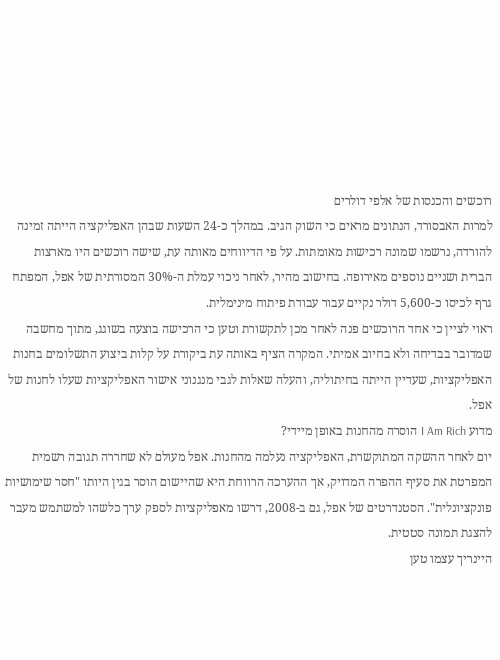רוכשים והכנסות של אלפי דולרים
למרות האבסורד, הנתונים מראים כי השוק הגיב. במהלך כ-24 השעות שבהן האפליקציה הייתה זמינה להורדה, נרשמו שמונה רכישות מאומתות. על פי הדיווחים מאותה עת, שישה רוכשים היו מארצות הברית ושניים נוספים מאירופה. בחישוב מהיר, לאחר ניכוי עמלת ה-30% המסורתית של אפל, המפתח גרף לכיסו כ-5,600 דולר נקיים עבור עבודת פיתוח מינימלית.
ראוי לציין כי אחד הרוכשים פנה לאחר מכן לתקשורת וטען כי הרכישה בוצעה בשוגג, מתוך מחשבה שמדובר בבדיחה ולא בחיוב אמיתי. המקרה הציף באותה עת ביקורת על קלות ביצוע התשלומים בחנות האפליקציות, שעדיין הייתה בחיתוליה, והעלה שאלות לגבי מנגנוני אישור האפליקציות שעלו לחנות של אפל.
מדוע I Am Rich הוסרה מהחנות באופן מיידי?
יום לאחר ההשקה המתוקשרת, האפליקציה נעלמה מהחנות. אפל מעולם לא שחררה תגובה רשמית המפרטת את סעיף ההפרה המדויק, אך ההערכה הרווחת היא שהיישום הוסר בגין היותו "חסר שימושיות פונקציונלית". הסטנדרטים של אפל, גם ב-2008, דרשו מאפליקציות לספק ערך כלשהו למשתמש מעבר להצגת תמונה סטטית.
היינריך עצמו טען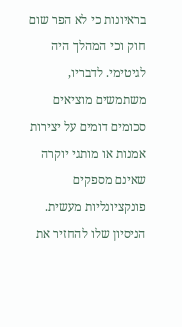בראיונות כי לא הפר שום חוק וכי המהלך היה לגיטימי. לדבריו, משתמשים מוציאים סכומים דומים על יצירות אמנות או מותגי יוקרה שאינם מספקים פונקציונליות מעשית. הניסיון שלו להחזיר את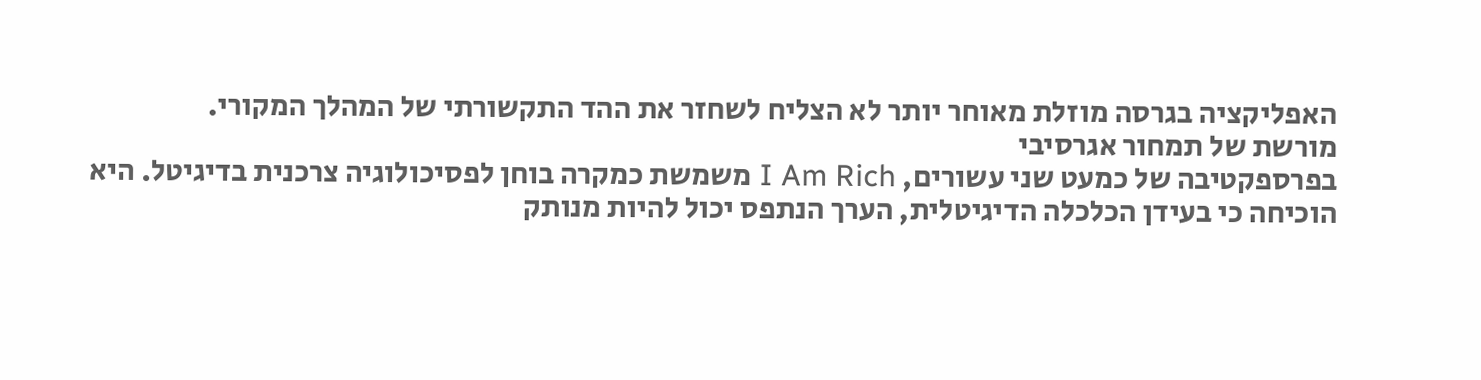האפליקציה בגרסה מוזלת מאוחר יותר לא הצליח לשחזר את ההד התקשורתי של המהלך המקורי.
מורשת של תמחור אגרסיבי
בפרספקטיבה של כמעט שני עשורים, I Am Rich משמשת כמקרה בוחן לפסיכולוגיה צרכנית בדיגיטל. היא הוכיחה כי בעידן הכלכלה הדיגיטלית, הערך הנתפס יכול להיות מנותק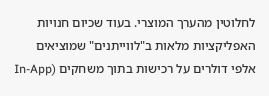לחלוטין מהערך המוצרי. בעוד שכיום חנויות האפליקציות מלאות ב"לווייתנים" שמוציאים אלפי דולרים על רכישות בתוך משחקים (In-App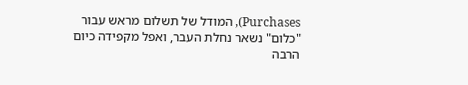Purchases), המודל של תשלום מראש עבור "כלום" נשאר נחלת העבר, ואפל מקפידה כיום הרבה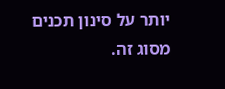יותר על סינון תכנים מסוג זה.